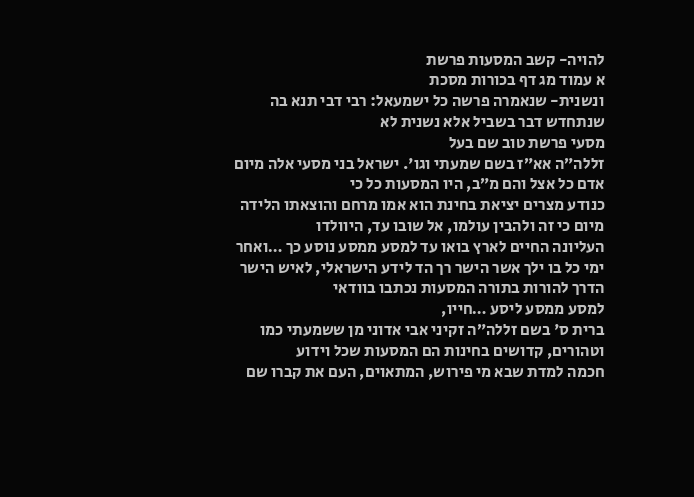להויה- קשב המסעות פרשת
א עמוד מג דף בכורות מסכת
ונשנית- שנאמרה פרשה כל ישמעאל: רבי דבי תנא בה שנתחדש דבר בשביל אלא נשנית לא
מסעי פרשת טוב שם בעל
זללה״ה אא״ז בשם שמעתי וגו'. ישראל בני מסעי אלה מיום אדם כל אצל והם מ״ב, היו המסעות כל כי
כנודע מצרים יציאת בחינת הוא אמו מרחם והוצאתו הלידה מיום כי זה ולהבין עולמו, אל שובו עד, היוולדו
העליונה החיים לארץ בואו עד למסע ממסע נוסע כך …ואחר
ימי כל בו ילך אשר הישר רך הד לידע הישראלי, לאיש הישר הדרך להורות בתורה המסעות נכתבו בוודאי
למסע ממסע ליסע …חייו,
ברית ס' בשם זללה״ה זקיני אבי אדוני מן ששמעתי כמו וטהורים, קדושים בחינות הם המסעות שכל וידוע
חכמה למדת שבא מי פירוש, המתאוים, העם את קברו שם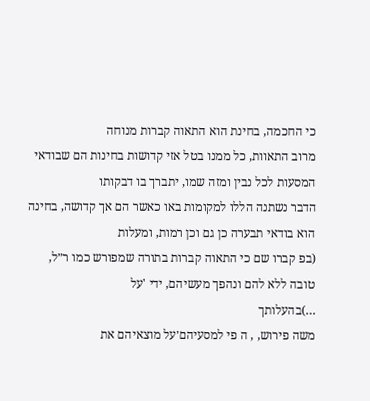כי החכמה, בחינת הוא התאוה קברות מנוחה
מרוב התאוות, כל ממנו בטל אזי קדושות בחינות הם שבודאי המסעות לכל נבין ומזה שמו, יתברך בו דבקותו
הדבר נשתנה הללו למקומות באו כאשר הם אך קדושה, בחינה הוא בודאי תבערה כן גם וכן רמות, ומעלות
(בפ קברו שם כי התאוה קברות בתורה שמפורש כמו ר״ל, טובה ללא להם ונהפך מעשיהם, ידי 'על
…)בהעלותך
משה פירוש, , ה פי למסעיהם׳על מוצאיהם את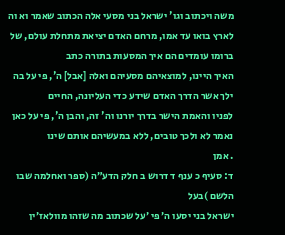משה ויכתוב וגו' ישראל בני מסעי אלה הכתוב שאמר וא וה
לארץ בואו עד אמו, מרחם האדם יציאת מתחלת עולם, של ברומו עומדים הם איך המסעות בתורה כתב
האיך היינו, למוצאיהם מסעיהם ואלה [אבל] ה', פי על בה ילך אשר הדרך האדם שידע כדי העליונה, החיים
לפניו והאמת הישר בדרך יורנו וה' זה, והבן ה', פי על כאן נאמר לא ולכך טובים, ללא במעשיהם אותם שינו
. אמן
ד: סעיף כ ענף ד דרוש ב חלק הדע״ה (ספר ואחלמה שבו הלשם )בעל
ישראל בני יסעו ה׳ פי ׳על שכתוב מה שזהו מוולאז׳ין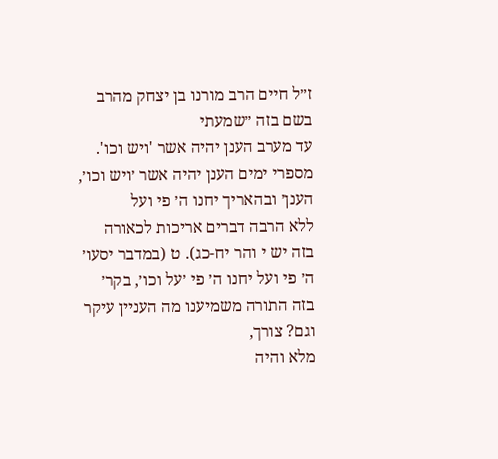ז״ל חיים הרב מורנו בן יצחק מהרב בשם בזה ״שמעתי
עד מערב הענן יהיה אשר 'ויש וכו'. מספרי ימים הענן יהיה אשר ׳ויש וכו׳, הענן׳ ובהאריך יחנו ה׳ פי ועל
ללא הרבה דברים אריכות לכאורה בזה יש י והר יח-כג). ט (במדבר יסעו׳ ה׳ פי ועל יחנו ה׳ פי ׳על וכו׳, בקר׳
בזה התורה משמיענו מה העניין עיקר וגם? צורך,
מלא והיה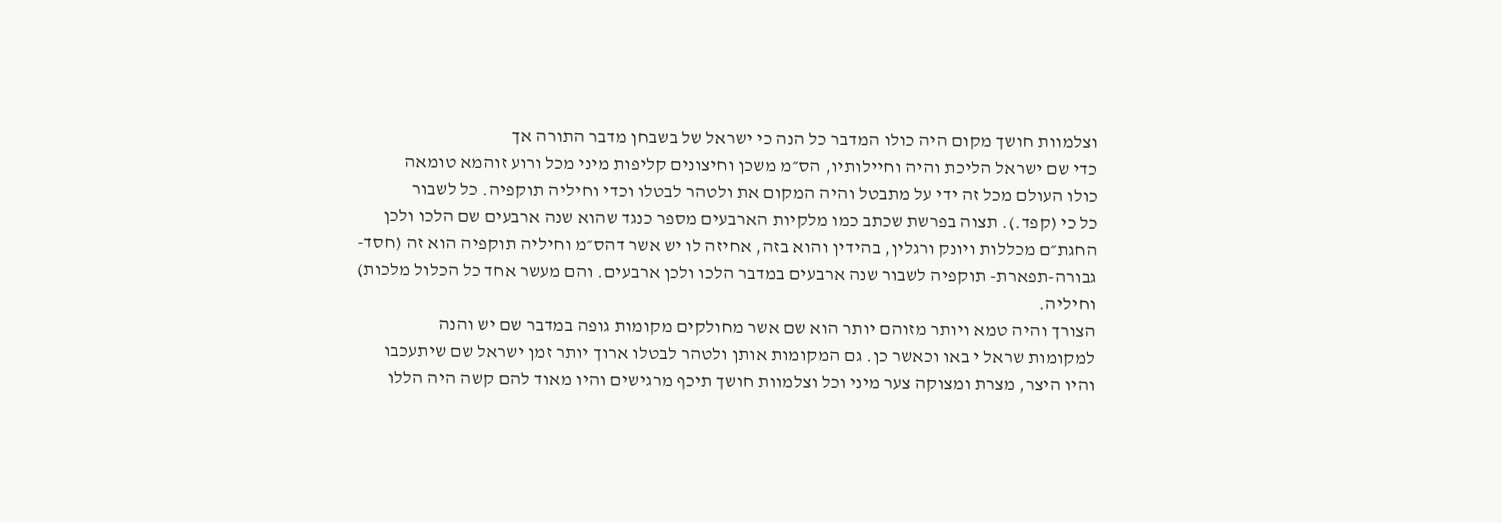וצלמוות חושך מקום היה כולו המדבר כל הנה כי ישראל של בשבחן מדבר התורה אך
כדי שם ישראל הליכת והיה וחיילותיו, הס״מ משכן וחיצונים קליפות מיני מכל ורוע זוהמא טומאה
כולו העולם מכל זה ידי על מתבטל והיה המקום את ולטהר לבטלו וכדי וחיליה תוקפיה. כל לשבור
כל כי (קפד.). תצוה בפרשת שכתב כמו מלקיות הארבעים מספר כנגד שהוא שנה ארבעים שם הלכו ולכן
החגת״ם מכללות ויונק ורגלין, בהידין והוא בזה, אחיזה לו יש אשר דהס״מ וחיליה תוקפיה הוא זה (חסד-
גבורה-תפארת- תוקפיה לשבור שנה ארבעים במדבר הלכו ולכן ארבעים. והם מעשר אחד כל הכלול מלכות)
וחיליה.
הצורך והיה טמא ויותר מזוהם יותר הוא שם אשר מחולקים מקומות גופה במדבר שם יש והנה
למקומות שראל י באו וכאשר כן. גם המקומות אותן ולטהר לבטלו ארוך יותר זמן ישראל שם שיתעכבו
והיו היצר, מצרת ומצוקה צער מיני וכל וצלמוות חושך תיכף מרגישים והיו מאוד להם קשה היה הללו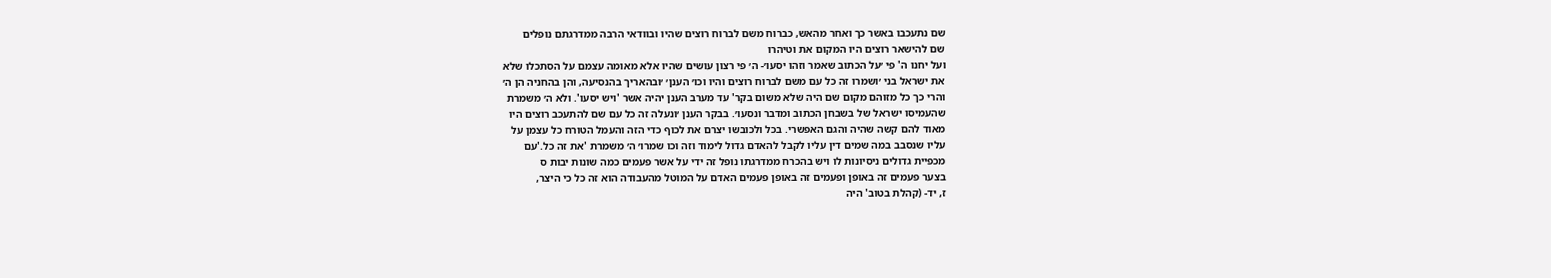שם נתעכבו באשר כך ואחר מהאש, כברוח משם לברוח רוצים שהיו ובוודאי הרבה ממדרגתם נופלים
שם להישאר רוצים היו המקום את וטיהרו
ועל יחנו ה' פי ׳על הכתוב שאמר וזהו יסעו׳- ה׳ פי רצון עושים שהיו אלא מאומה עצמם על הסתכלו שלא
את ישראל בני ׳ושמרו זה כל עם משם לברוח רוצים והיו וכו׳ הענן׳ ׳ובהאריך בהנסיעה, והן בהחניה הן ה׳
והרי כך כל מזוהם מקום שם היה שלא משום בקר' עד מערב הענן יהיה אשר 'ויש יסעו'. ולא ה׳ משמרת
שהעמיסו ישראל של בשבחן הכתוב ומדבר ונסעו׳. בבקר הענן ׳ונעלה זה כל עם שם להתעכב רוצים היו
מאוד להם קשה שהיה והגם האפשרי. בכל ולכובשו יצרם את לכוף כדי הזה והעמל הטורח כל עצמן על
עליו שנסבב במה שמים דין עליו לקבל להאדם גדול לימוד וזה וכו שמרו׳ ה׳ משמרת 'את זה כל.'עם
מכפיית גדולים ניסיונות לו ויש בהכרח ממדרגתו נופל זה ידי על אשר פעמים כמה שונות יבות ס
בצער פעמים זה באופן ופעמים זה באופן פעמים האדם על המוטל מהעבודה הוא זה כל כי היצר,
ז, יד- (קהלת בטוב' היה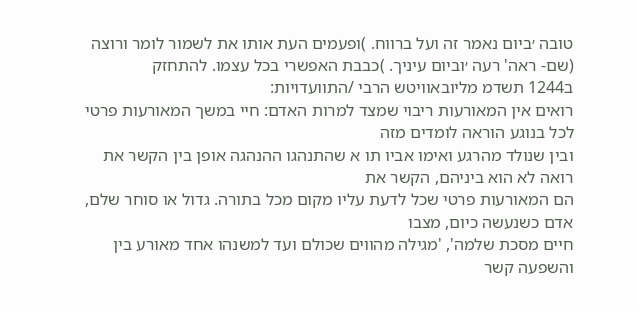טובה ׳ביום נאמר זה ועל ברווח. )ופעמים העת אותו את לשמור לומר ורוצה
(שם- ראה' רעה ׳וביום עיניך. )כבבת האפשרי בכל עצמו. להתחזק
ב1244 תשדמ מליובאוויטש הרבי /התוועדויות:
רואים אין המאורעות ריבוי שמצד למרות האדם: חיי במשך המאורעות פרטי לכל בנוגע הוראה לומדים מזה
ובין שנולד מהרגע ואימו אביו תו א שהתנהגו ההנהגה אופן בין הקשר את רואה לא הוא ביניהם, הקשר את
הם המאורעות פרטי שכל לדעת עליו מקום מכל בתורה. גדול או סוחר שלם, אדם כשנעשה כיום, מצבו
חיים מסכת שלמה', 'מגילה מהווים שכולם ועד למשנהו אחד מאורע בין והשפעה קשר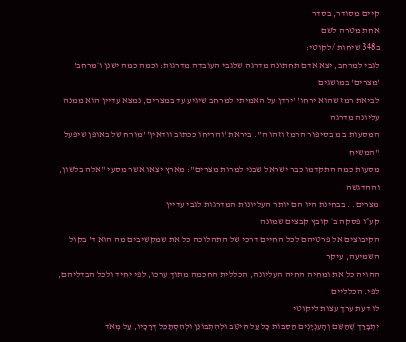קיים מסודר, בסדר
אחת מטרה לשם
ב348 שיחות /לקוטי:
לגבי למרחב, יצא אדם תחתונה מדרגה שלגבי העובדה מדרגות: וכמה כמה ישנן ו׳מרחב' 'מצרים' במושגים
לביאת רמז שהוא ירחו' 'ירדן על האמיתי למרחב שיגיע עד במצרים, נמצא עדיין הוא ממנה עליונה מדרגה
המסעות ב מ בסיפור הרמז וזהו ה''. ביראת 'והריחו ככתוב וודאין' 'מורח של באופן שיפעל "המשיח
מסעות כמה התקדמו כבר ישראל שבני למרות מצרים": מארץ יצאו אשר מסעי "אלה בלשון, וההדגשה
מצרים. . בבחינת היו הם יותר העליונות המדרגות לגבי עדיין
קע״ו פסקה ב׳ קובץ קבצים שמונה
הקיבוצים אל פרטיהם לכל החיים דרכי של התהלוכה כל את שמקשיבים מה הוא ד' בקול השמיעה, עיקר
ההויה כל את ומחיה החיה העליונה, הכללית החכמה מתוך ערכו, לפי יחיד ולכל הבדליהם, לפי. הכלליים
לו דעת ערך עצות ליקוטי
יִתְבָּרַּך שֶׁהַּשֵּם וְהָעִנְיָנְים הַּסִּבּוֹת כָּל עַּל הֵּיטֵּב וּלְהִתְבּוֹנֵּן וּלְהִסְתַּכֵּל דְּרָכָיו, עַּל מְאֹד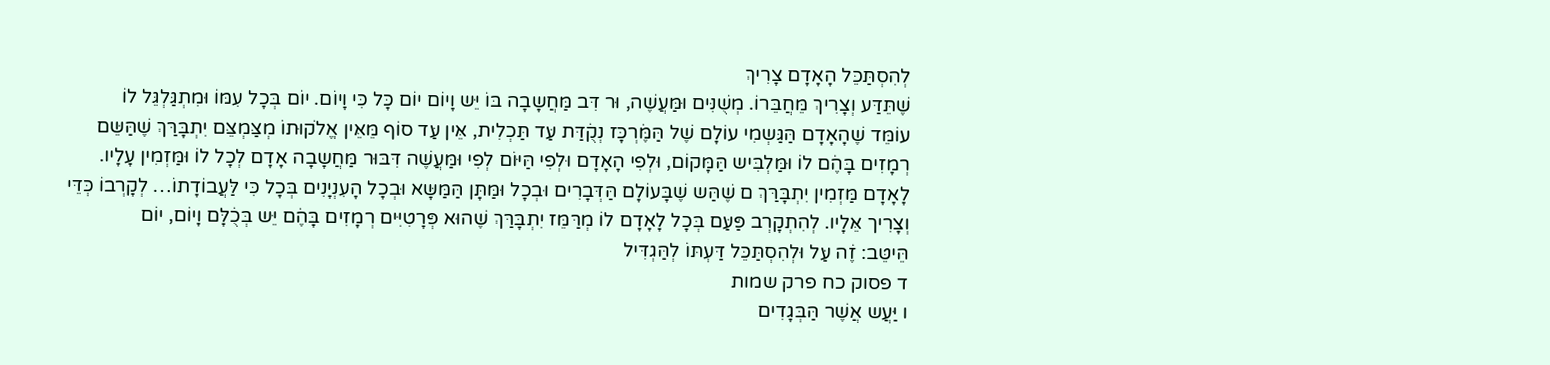לְהִסְתַּכֵּל הָאָדָם צָרִיךְ
שֶׁתֵּדַּע וְצָרִיךְ מֵּחֲבֵּרוֹ. מְשֻׁנִּים וּמַּעֲשֶׁה, וּר דִּב מַּחֲשָבָה בּוֹ יֵּש וָיוֹם יוֹם כָּל כִּי וָיוֹם. יוֹם בְּכָל עִמּוֹ וּמִתְגַּלְגֵּל לוֹ
עוֹמֵּד שֶׁהָאָדָם הַּגַּשְמִי עוֹלָם שֶׁל הַּמֶּׁרְכָּז נְקֻׁדַּת עַּד תַּכְלִית, אֵּין עַּד סוֹף מֵּאֵּין אֱלֹקוּתוֹ מְצַּמְצֵּם יִתְבָּרַּךְ שֶׁהַּשֵּם
רְמָזִים בָּהֶׁם לוֹ וּמַּלְבִּיש הַּמָּקוֹם, וּלְפִי הָאָדָם וּלְפִי הַּיּוֹם לְפִי וּמַּעֲשֶׁה דִּבּוּר מַּחֲשָבָה אָדָם לְכָל לוֹ וּמַּזְמִין עָלָיו.
לָאָדָם מַּזְמִין יִתְבָּרַּךְ ם שֶׁהַּש שֶׁבָּעוֹלָם הַּדְּבָרִים וּבְכָל וּמַּתָּן הַּמַּשָּא וּבְכָל הָעִנְיָנִים בְּכָל כִּי לַּעֲבוֹדָתוֹ… לְקָרְבוֹ כְּדֵּי
וְצָרִיך אֵּלָיו. לְהִתְקָרְב פַּעַּם בְּכָל לָאָדָם לוֹ מְרַּמֵּז יִתְבָּרַּךְ שֶׁהוּא פְּרָטִיִּים רְמָזִים בָּהֶׁם יֵּש בְּכֻׁלָּם וָיוֹם, יוֹם
הֵּיטֵּב: זֶׁה עַּל וּלְהִסְתַּכֵּל דַּעְתּוֹ לְהַּגְדִּיל
ד פסוק כח פרק שמות
ו יַּעֲש אֲשֶׁר הַּבְּגָדִים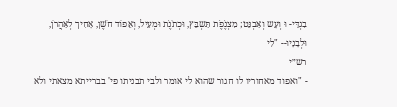בִגְדֵּי- וּ וְעָש וְאַּבְנֵּט; מִצְנֶׁפֶׁת תַּשְבֵּץ, וּכְתֹנֶׁת וּמְעִיל, וְאֵּפוֹד חֹשֶׁן, אָחִיך לְאַּהֲרֹן,
וּלְבָנָיו-- "לִי
רש״י
- "ואפוד מאחוריו לו חגור שהוא לי אומר ולבי תבניתו פי' בברייתא מצאתי ולא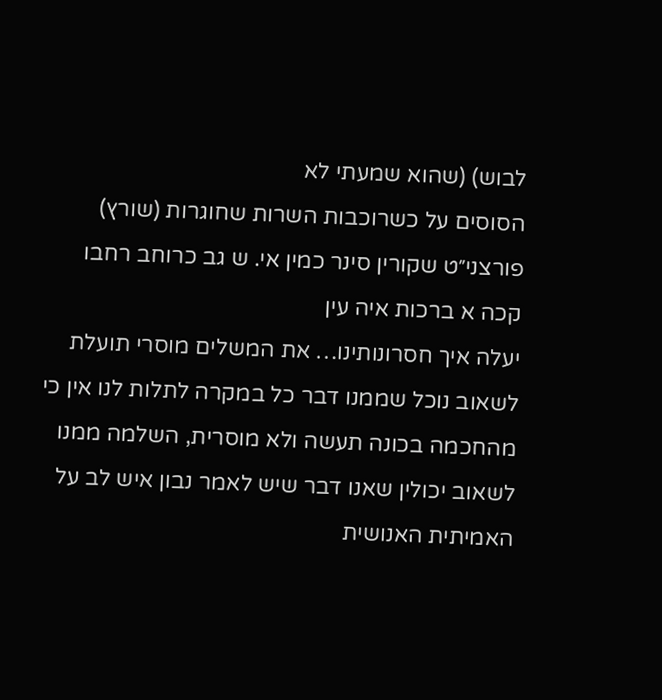לבוש) (שהוא שמעתי לא
הסוסים על כשרוכבות השרות שחוגרות (שורץ) פורצני״ט שקורין סינר כמין אי. ש גב כרוחב רחבו
קכה א ברכות איה עין
יעלה איך חסרונותינו… את המשלים מוסרי תועלת לשאוב נוכל שממנו דבר כל במקרה לתלות לנו אין כי
מהחכמה בכונה תעשה ולא מוסרית, השלמה ממנו לשאוב יכולין שאנו דבר שיש לאמר נבון איש לב על
האמיתית האנושית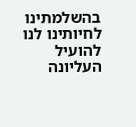בהשלמתינו לחיותינו לנו להועיל העליונה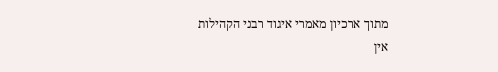מתוך ארכיון מאמרי איגוד רבני הקהילות
אין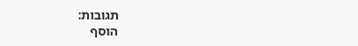תגובות:
הוסף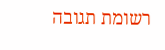רשומת תגובה